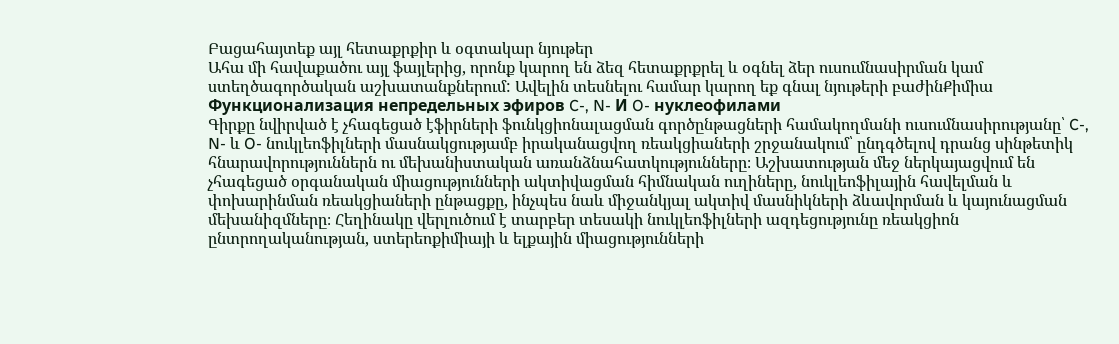Բացահայտեք այլ հետաքրքիր և օգտակար նյութեր
Ահա մի հավաքածու այլ ֆայլերից, որոնք կարող են ձեզ հետաքրքրել և օգնել ձեր ուսումնասիրման կամ ստեղծագործական աշխատանքներում: Ավելին տեսնելու համար կարող եք գնալ նյութերի բաժինՔիմիա
Функционализация непредельных эфиров C-, N- И O- нуклеофилами
Գիրքը նվիրված է չհագեցած էֆիրների ֆունկցիոնալացման գործընթացների համակողմանի ուսումնասիրությանը՝ C-, N- և O- նուկլեոֆիլների մասնակցությամբ իրականացվող ռեակցիաների շրջանակում՝ ընդգծելով դրանց սինթետիկ հնարավորություններն ու մեխանիստական առանձնահատկությունները։ Աշխատության մեջ ներկայացվում են չհագեցած օրգանական միացությունների ակտիվացման հիմնական ուղիները, նուկլեոֆիլային հավելման և փոխարինման ռեակցիաների ընթացքը, ինչպես նաև միջանկյալ ակտիվ մասնիկների ձևավորման և կայունացման մեխանիզմները։ Հեղինակը վերլուծում է տարբեր տեսակի նուկլեոֆիլների ազդեցությունը ռեակցիոն ընտրողականության, ստերեոքիմիայի և ելքային միացությունների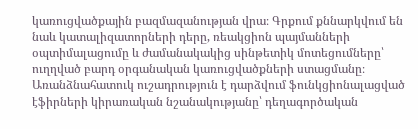կառուցվածքային բազմազանության վրա։ Գրքում քննարկվում են նաև կատալիզատորների դերը, ռեակցիոն պայմանների օպտիմալացումը և ժամանակակից սինթետիկ մոտեցումները՝ ուղղված բարդ օրգանական կառուցվածքների ստացմանը։ Առանձնահատուկ ուշադրություն է դարձվում ֆունկցիոնալացված էֆիրների կիրառական նշանակությանը՝ դեղագործական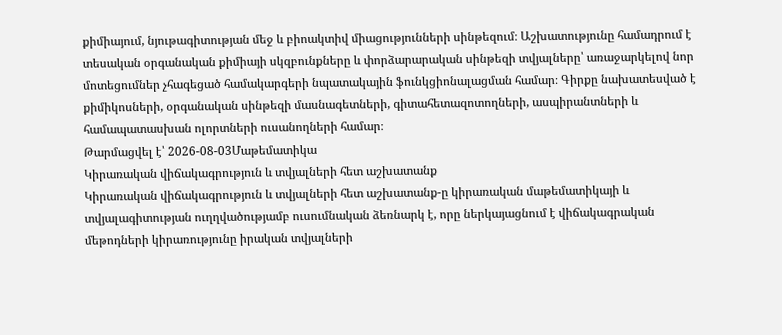քիմիայում, նյութագիտության մեջ և բիոակտիվ միացությունների սինթեզում։ Աշխատությունը համադրում է տեսական օրգանական քիմիայի սկզբունքները և փորձարարական սինթեզի տվյալները՝ առաջարկելով նոր մոտեցումներ չհագեցած համակարգերի նպատակային ֆունկցիոնալացման համար։ Գիրքը նախատեսված է քիմիկոսների, օրգանական սինթեզի մասնագետների, գիտահետազոտողների, ասպիրանտների և համապատասխան ոլորտների ուսանողների համար։
Թարմացվել է՝ 2026-08-03Մաթեմատիկա
Կիրառական վիճակագրություն և տվյալների հետ աշխատանք
Կիրառական վիճակագրություն և տվյալների հետ աշխատանք-ը կիրառական մաթեմատիկայի և տվյալագիտության ուղղվածությամբ ուսումնական ձեռնարկ է, որը ներկայացնում է վիճակագրական մեթոդների կիրառությունը իրական տվյալների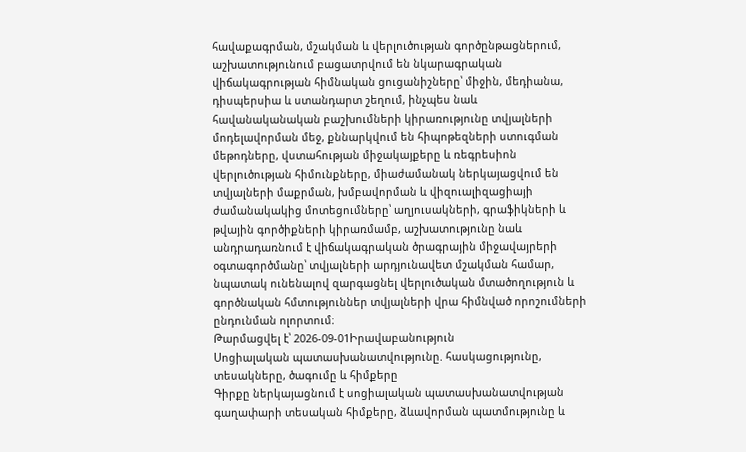հավաքագրման, մշակման և վերլուծության գործընթացներում, աշխատությունում բացատրվում են նկարագրական վիճակագրության հիմնական ցուցանիշները՝ միջին, մեդիանա, դիսպերսիա և ստանդարտ շեղում, ինչպես նաև հավանականական բաշխումների կիրառությունը տվյալների մոդելավորման մեջ, քննարկվում են հիպոթեզների ստուգման մեթոդները, վստահության միջակայքերը և ռեգրեսիոն վերլուծության հիմունքները, միաժամանակ ներկայացվում են տվյալների մաքրման, խմբավորման և վիզուալիզացիայի ժամանակակից մոտեցումները՝ աղյուսակների, գրաֆիկների և թվային գործիքների կիրառմամբ, աշխատությունը նաև անդրադառնում է վիճակագրական ծրագրային միջավայրերի օգտագործմանը՝ տվյալների արդյունավետ մշակման համար, նպատակ ունենալով զարգացնել վերլուծական մտածողություն և գործնական հմտություններ տվյալների վրա հիմնված որոշումների ընդունման ոլորտում։
Թարմացվել է՝ 2026-09-01Իրավաբանություն
Սոցիալական պատասխանատվությունը. հասկացությունը, տեսակները, ծագումը և հիմքերը
Գիրքը ներկայացնում է սոցիալական պատասխանատվության գաղափարի տեսական հիմքերը, ձևավորման պատմությունը և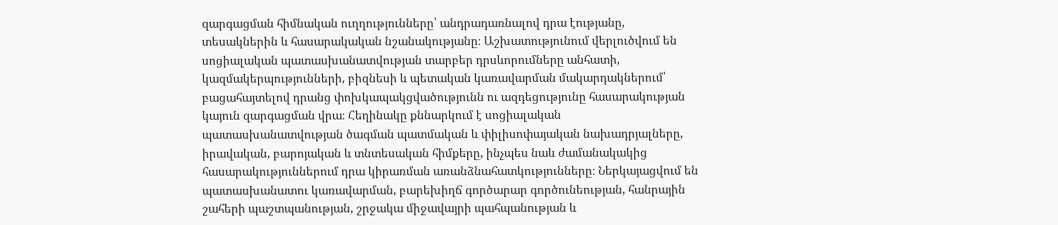զարգացման հիմնական ուղղությունները՝ անդրադառնալով դրա էությանը, տեսակներին և հասարակական նշանակությանը։ Աշխատությունում վերլուծվում են սոցիալական պատասխանատվության տարբեր դրսևորումները անհատի, կազմակերպությունների, բիզնեսի և պետական կառավարման մակարդակներում՝ բացահայտելով դրանց փոխկապակցվածությունն ու ազդեցությունը հասարակության կայուն զարգացման վրա։ Հեղինակը քննարկում է սոցիալական պատասխանատվության ծագման պատմական և փիլիսոփայական նախադրյալները, իրավական, բարոյական և տնտեսական հիմքերը, ինչպես նաև ժամանակակից հասարակություններում դրա կիրառման առանձնահատկությունները։ Ներկայացվում են պատասխանատու կառավարման, բարեխիղճ գործարար գործունեության, հանրային շահերի պաշտպանության, շրջակա միջավայրի պահպանության և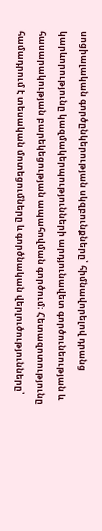սոցիալական գործընկերության սկզբունքները՝ հիմնավորելով դրանց կարևորությունը կազմակերպությունների արդյունավետ գործունեության և հասարակության բարեկեցության ապահովման գործում։ Հետազոտությունը համադրում է տեսական մոտեցումները և գործնական վերլուծությունները՝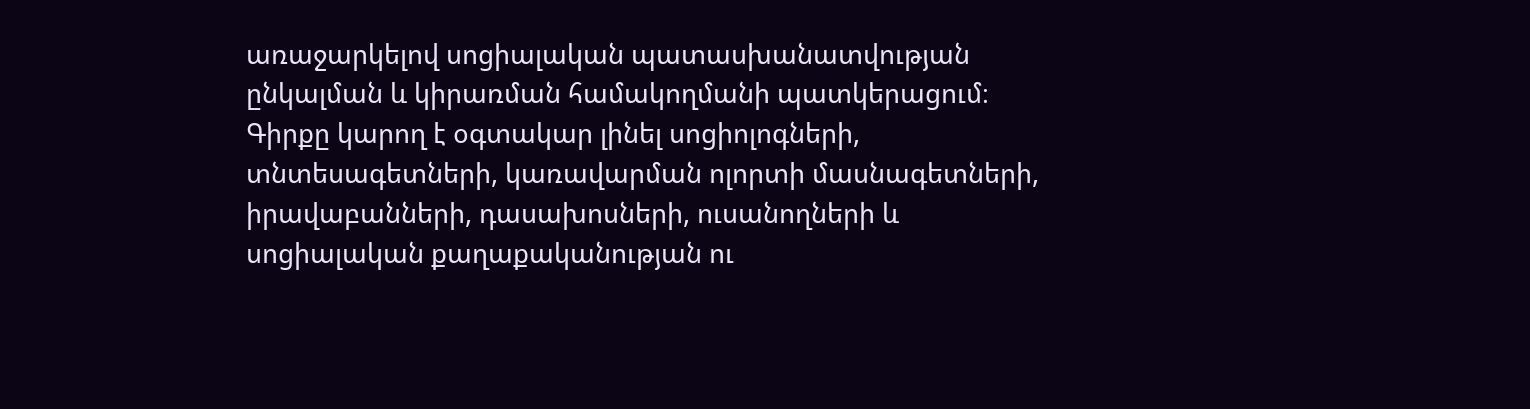առաջարկելով սոցիալական պատասխանատվության ընկալման և կիրառման համակողմանի պատկերացում։ Գիրքը կարող է օգտակար լինել սոցիոլոգների, տնտեսագետների, կառավարման ոլորտի մասնագետների, իրավաբանների, դասախոսների, ուսանողների և սոցիալական քաղաքականության ու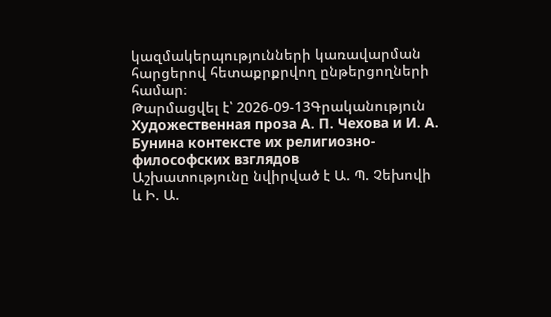կազմակերպությունների կառավարման հարցերով հետաքրքրվող ընթերցողների համար։
Թարմացվել է՝ 2026-09-13Գրականություն
Художественная проза А. П. Чехова и И. А. Бунина контексте их религиозно-философских взглядов
Աշխատությունը նվիրված է Ա. Պ. Չեխովի և Ի. Ա.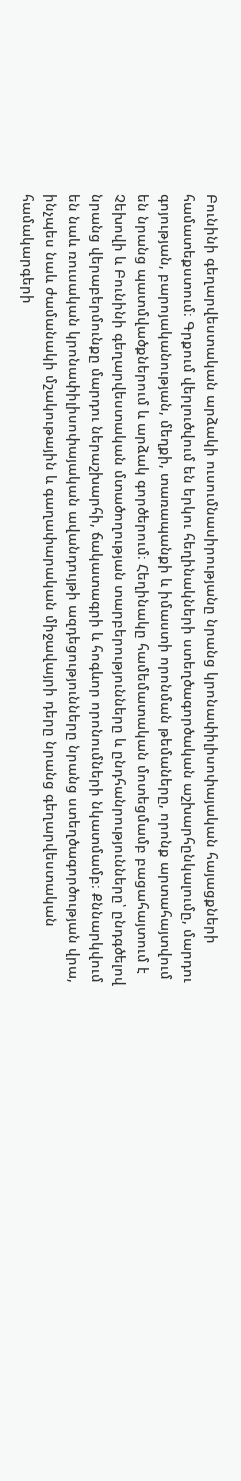Բունինի գեղարվեստական արձակի ուսումնասիրությանը նրանց կրոնափիլիսոփայական հայացքների համատեքստում։ Գրքում վերլուծվում են երկու հեղինակների ստեղծագործական աշխարհընկալումը, մարդու գոյության, բարոյականության, մեղքի, տառապանքի և իմաստի որոնման թեմաները, որոնք արտահայտվում են նրանց պատմվածքներում և արձակ գործերում։ Հեղինակը համեմատական մոտեցմամբ բացահայտում է Չեխովի և Բունինի գեղարվեստական մտածողության տարբերությունները և ընդհանրությունները՝ ընդգծելով նրանց վերաբերմունքը մարդու ներաշխարհի, ճակատագրի և հոգևոր որոնումների նկատմամբ։ Քննարկվում են նաև ռուսական կրոնափիլիսոփայական ավանդույթի ազդեցությունները նրանց ստեղծագործության վրա, ինչպես նաև ժամանակի մշակութային և գաղափարական միջավայրի դերը նրանց գեղարվեստական համակարգերի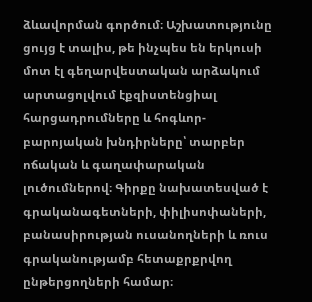ձևավորման գործում։ Աշխատությունը ցույց է տալիս, թե ինչպես են երկուսի մոտ էլ գեղարվեստական արձակում արտացոլվում էքզիստենցիալ հարցադրումները և հոգևոր-բարոյական խնդիրները՝ տարբեր ոճական և գաղափարական լուծումներով։ Գիրքը նախատեսված է գրականագետների, փիլիսոփաների, բանասիրության ուսանողների և ռուս գրականությամբ հետաքրքրվող ընթերցողների համար։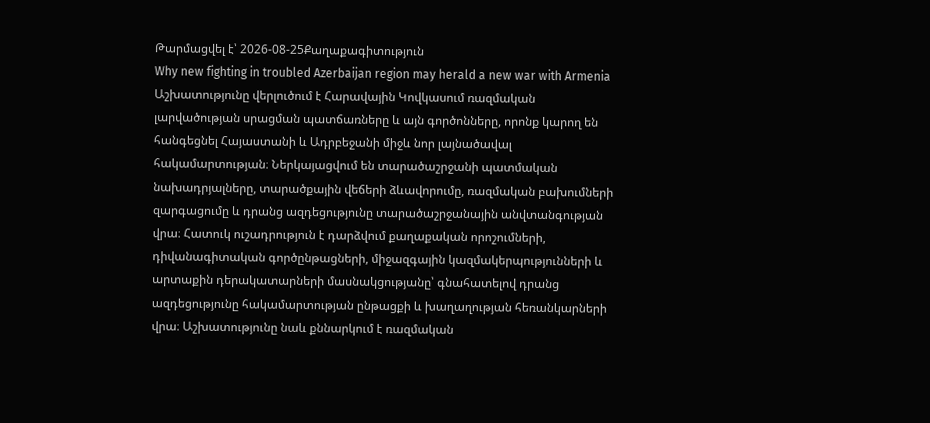Թարմացվել է՝ 2026-08-25Քաղաքագիտություն
Why new fighting in troubled Azerbaijan region may herald a new war with Armenia
Աշխատությունը վերլուծում է Հարավային Կովկասում ռազմական լարվածության սրացման պատճառները և այն գործոնները, որոնք կարող են հանգեցնել Հայաստանի և Ադրբեջանի միջև նոր լայնածավալ հակամարտության։ Ներկայացվում են տարածաշրջանի պատմական նախադրյալները, տարածքային վեճերի ձևավորումը, ռազմական բախումների զարգացումը և դրանց ազդեցությունը տարածաշրջանային անվտանգության վրա։ Հատուկ ուշադրություն է դարձվում քաղաքական որոշումների, դիվանագիտական գործընթացների, միջազգային կազմակերպությունների և արտաքին դերակատարների մասնակցությանը՝ գնահատելով դրանց ազդեցությունը հակամարտության ընթացքի և խաղաղության հեռանկարների վրա։ Աշխատությունը նաև քննարկում է ռազմական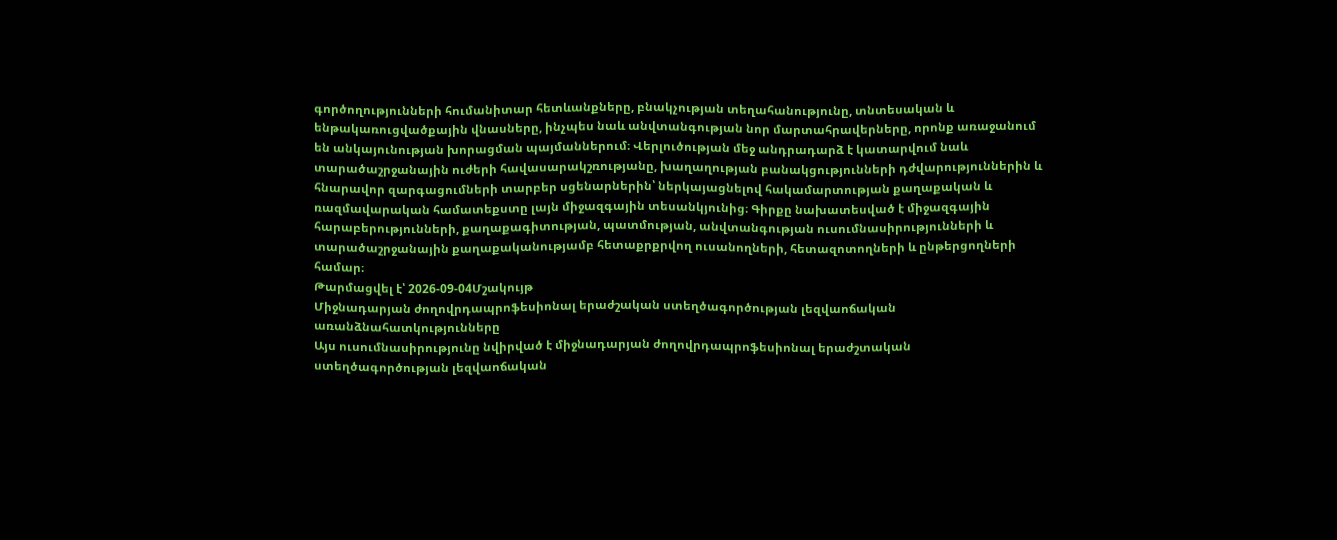գործողությունների հումանիտար հետևանքները, բնակչության տեղահանությունը, տնտեսական և ենթակառուցվածքային վնասները, ինչպես նաև անվտանգության նոր մարտահրավերները, որոնք առաջանում են անկայունության խորացման պայմաններում։ Վերլուծության մեջ անդրադարձ է կատարվում նաև տարածաշրջանային ուժերի հավասարակշռությանը, խաղաղության բանակցությունների դժվարություններին և հնարավոր զարգացումների տարբեր սցենարներին՝ ներկայացնելով հակամարտության քաղաքական և ռազմավարական համատեքստը լայն միջազգային տեսանկյունից։ Գիրքը նախատեսված է միջազգային հարաբերությունների, քաղաքագիտության, պատմության, անվտանգության ուսումնասիրությունների և տարածաշրջանային քաղաքականությամբ հետաքրքրվող ուսանողների, հետազոտողների և ընթերցողների համար։
Թարմացվել է՝ 2026-09-04Մշակույթ
Միջնադարյան ժողովրդապրոֆեսիոնալ երաժշական ստեղծագործության լեզվաոճական առանձնահատկությունները
Այս ուսումնասիրությունը նվիրված է միջնադարյան ժողովրդապրոֆեսիոնալ երաժշտական ստեղծագործության լեզվաոճական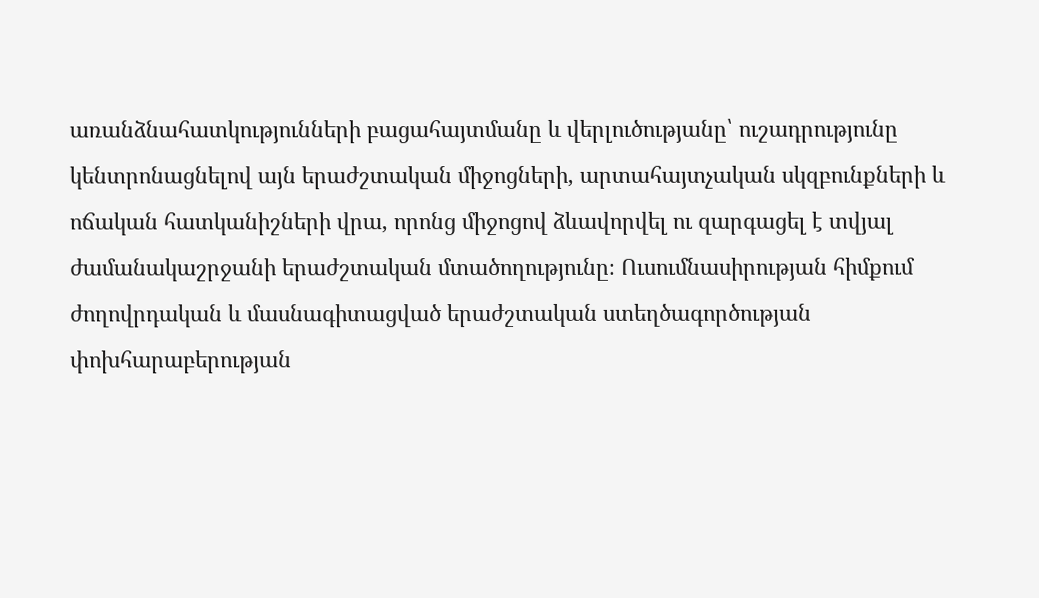առանձնահատկությունների բացահայտմանը և վերլուծությանը՝ ուշադրությունը կենտրոնացնելով այն երաժշտական միջոցների, արտահայտչական սկզբունքների և ոճական հատկանիշների վրա, որոնց միջոցով ձևավորվել ու զարգացել է տվյալ ժամանակաշրջանի երաժշտական մտածողությունը։ Ուսումնասիրության հիմքում ժողովրդական և մասնագիտացված երաժշտական ստեղծագործության փոխհարաբերության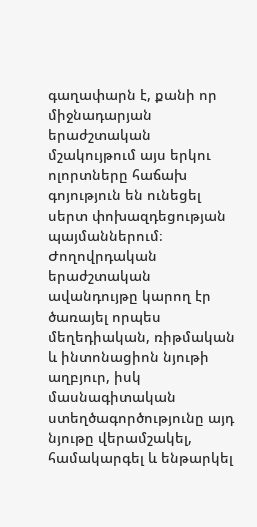գաղափարն է, քանի որ միջնադարյան երաժշտական մշակույթում այս երկու ոլորտները հաճախ գոյություն են ունեցել սերտ փոխազդեցության պայմաններում։ Ժողովրդական երաժշտական ավանդույթը կարող էր ծառայել որպես մեղեդիական, ռիթմական և ինտոնացիոն նյութի աղբյուր, իսկ մասնագիտական ստեղծագործությունը այդ նյութը վերամշակել, համակարգել և ենթարկել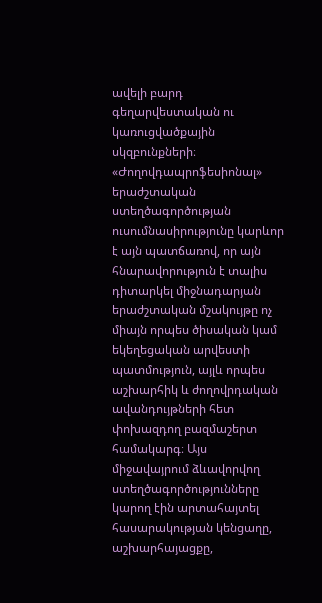ավելի բարդ գեղարվեստական ու կառուցվածքային սկզբունքների։ «Ժողովդապրոֆեսիոնալ» երաժշտական ստեղծագործության ուսումնասիրությունը կարևոր է այն պատճառով, որ այն հնարավորություն է տալիս դիտարկել միջնադարյան երաժշտական մշակույթը ոչ միայն որպես ծիսական կամ եկեղեցական արվեստի պատմություն, այլև որպես աշխարհիկ և ժողովրդական ավանդույթների հետ փոխազդող բազմաշերտ համակարգ։ Այս միջավայրում ձևավորվող ստեղծագործությունները կարող էին արտահայտել հասարակության կենցաղը, աշխարհայացքը,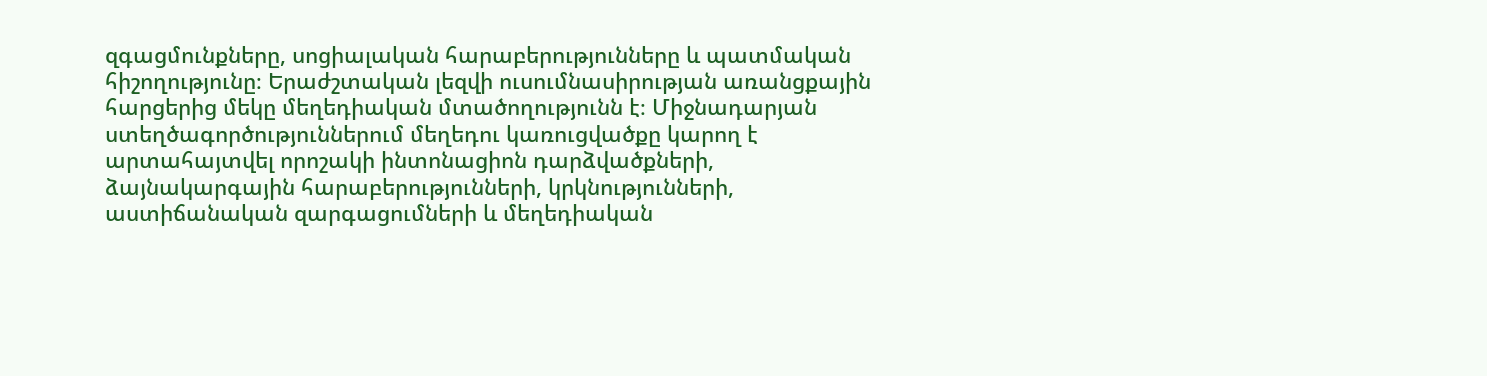զգացմունքները, սոցիալական հարաբերությունները և պատմական հիշողությունը։ Երաժշտական լեզվի ուսումնասիրության առանցքային հարցերից մեկը մեղեդիական մտածողությունն է։ Միջնադարյան ստեղծագործություններում մեղեդու կառուցվածքը կարող է արտահայտվել որոշակի ինտոնացիոն դարձվածքների, ձայնակարգային հարաբերությունների, կրկնությունների, աստիճանական զարգացումների և մեղեդիական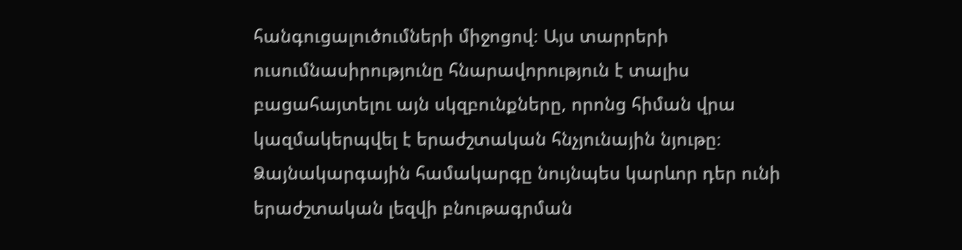հանգուցալուծումների միջոցով։ Այս տարրերի ուսումնասիրությունը հնարավորություն է տալիս բացահայտելու այն սկզբունքները, որոնց հիման վրա կազմակերպվել է երաժշտական հնչյունային նյութը։ Ձայնակարգային համակարգը նույնպես կարևոր դեր ունի երաժշտական լեզվի բնութագրման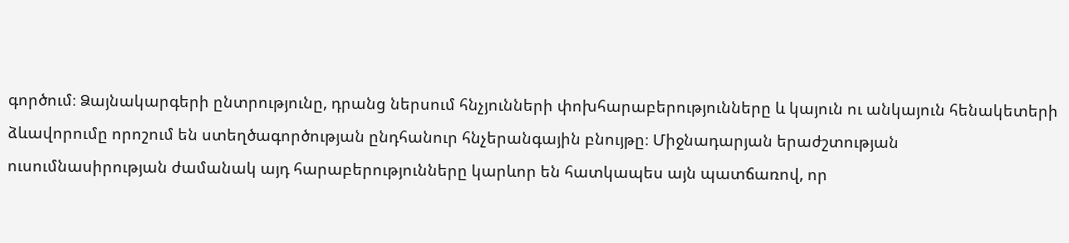գործում։ Ձայնակարգերի ընտրությունը, դրանց ներսում հնչյունների փոխհարաբերությունները և կայուն ու անկայուն հենակետերի ձևավորումը որոշում են ստեղծագործության ընդհանուր հնչերանգային բնույթը։ Միջնադարյան երաժշտության ուսումնասիրության ժամանակ այդ հարաբերությունները կարևոր են հատկապես այն պատճառով, որ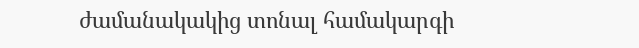ժամանակակից տոնալ համակարգի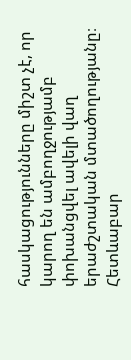հասկացությունները միշտ չէ, որ կարող են ամբողջությամբ փոխանցվել ավելի վաղ երաժշտական մտածողությանը։ Հետևաբար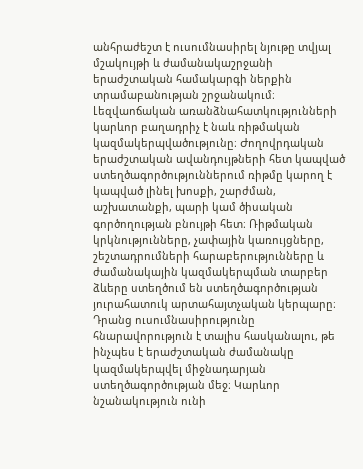անհրաժեշտ է ուսումնասիրել նյութը տվյալ մշակույթի և ժամանակաշրջանի երաժշտական համակարգի ներքին տրամաբանության շրջանակում։ Լեզվաոճական առանձնահատկությունների կարևոր բաղադրիչ է նաև ռիթմական կազմակերպվածությունը։ Ժողովրդական երաժշտական ավանդույթների հետ կապված ստեղծագործություններում ռիթմը կարող է կապված լինել խոսքի, շարժման, աշխատանքի, պարի կամ ծիսական գործողության բնույթի հետ։ Ռիթմական կրկնությունները, չափային կառույցները, շեշտադրումների հարաբերությունները և ժամանակային կազմակերպման տարբեր ձևերը ստեղծում են ստեղծագործության յուրահատուկ արտահայտչական կերպարը։ Դրանց ուսումնասիրությունը հնարավորություն է տալիս հասկանալու, թե ինչպես է երաժշտական ժամանակը կազմակերպվել միջնադարյան ստեղծագործության մեջ։ Կարևոր նշանակություն ունի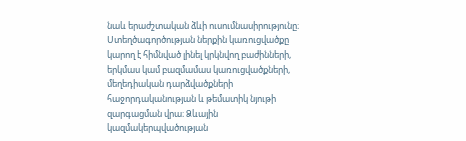նաև երաժշտական ձևի ուսումնասիրությունը։ Ստեղծագործության ներքին կառուցվածքը կարող է հիմնված լինել կրկնվող բաժինների, երկմաս կամ բազմամաս կառուցվածքների, մեղեդիական դարձվածքների հաջորդականության և թեմատիկ նյութի զարգացման վրա։ Ձևային կազմակերպվածության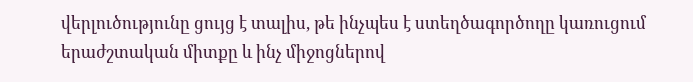վերլուծությունը ցույց է տալիս, թե ինչպես է ստեղծագործողը կառուցում երաժշտական միտքը և ինչ միջոցներով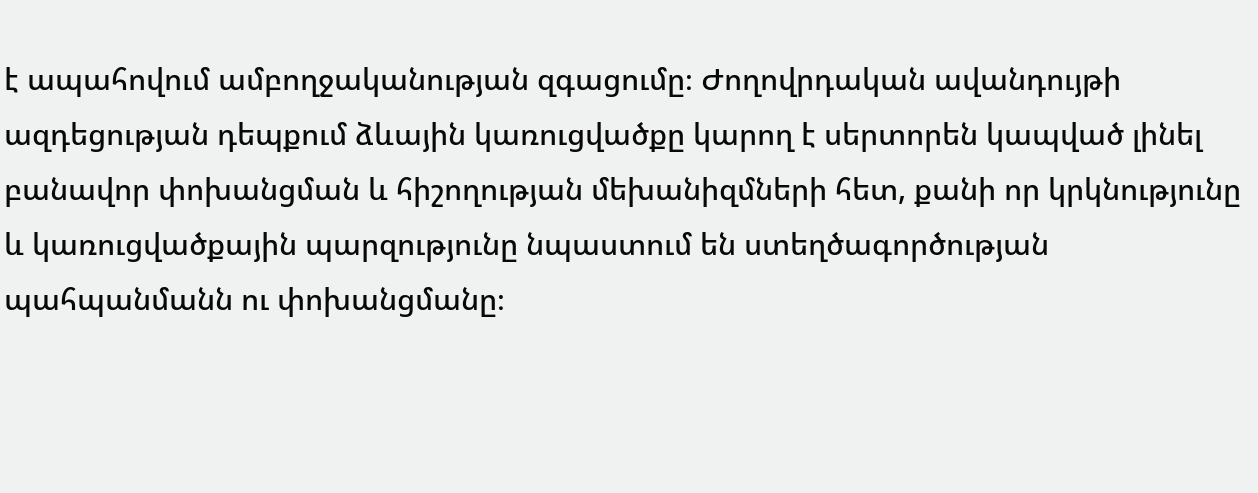է ապահովում ամբողջականության զգացումը։ Ժողովրդական ավանդույթի ազդեցության դեպքում ձևային կառուցվածքը կարող է սերտորեն կապված լինել բանավոր փոխանցման և հիշողության մեխանիզմների հետ, քանի որ կրկնությունը և կառուցվածքային պարզությունը նպաստում են ստեղծագործության պահպանմանն ու փոխանցմանը։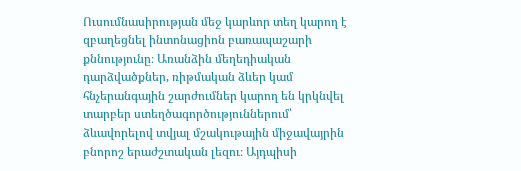Ուսումնասիրության մեջ կարևոր տեղ կարող է զբաղեցնել ինտոնացիոն բառապաշարի քննությունը։ Առանձին մեղեդիական դարձվածքներ, ռիթմական ձևեր կամ հնչերանգային շարժումներ կարող են կրկնվել տարբեր ստեղծագործություններում՝ ձևավորելով տվյալ մշակութային միջավայրին բնորոշ երաժշտական լեզու։ Այդպիսի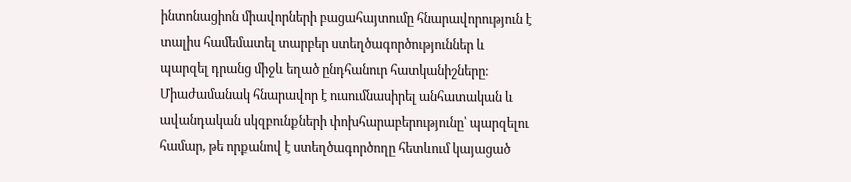ինտոնացիոն միավորների բացահայտումը հնարավորություն է տալիս համեմատել տարբեր ստեղծագործություններ և պարզել դրանց միջև եղած ընդհանուր հատկանիշները։ Միաժամանակ հնարավոր է ուսումնասիրել անհատական և ավանդական սկզբունքների փոխհարաբերությունը՝ պարզելու համար, թե որքանով է ստեղծագործողը հետևում կայացած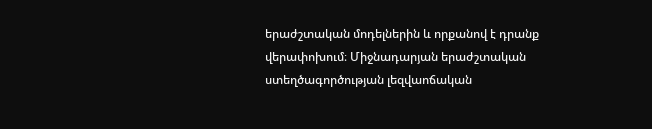երաժշտական մոդելներին և որքանով է դրանք վերափոխում։ Միջնադարյան երաժշտական ստեղծագործության լեզվաոճական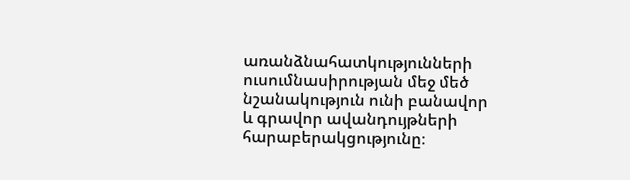առանձնահատկությունների ուսումնասիրության մեջ մեծ նշանակություն ունի բանավոր և գրավոր ավանդույթների հարաբերակցությունը։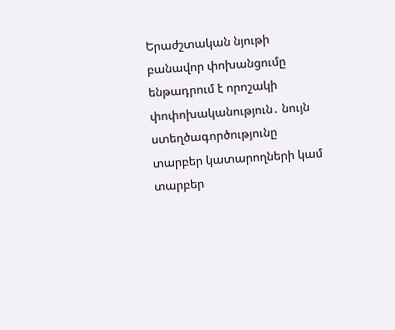Երաժշտական նյութի բանավոր փոխանցումը ենթադրում է որոշակի փոփոխականություն․ նույն ստեղծագործությունը տարբեր կատարողների կամ տարբեր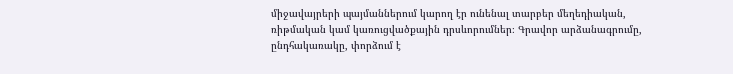միջավայրերի պայմաններում կարող էր ունենալ տարբեր մեղեդիական, ռիթմական կամ կառուցվածքային դրսևորումներ։ Գրավոր արձանագրումը, ընդհակառակը, փորձում է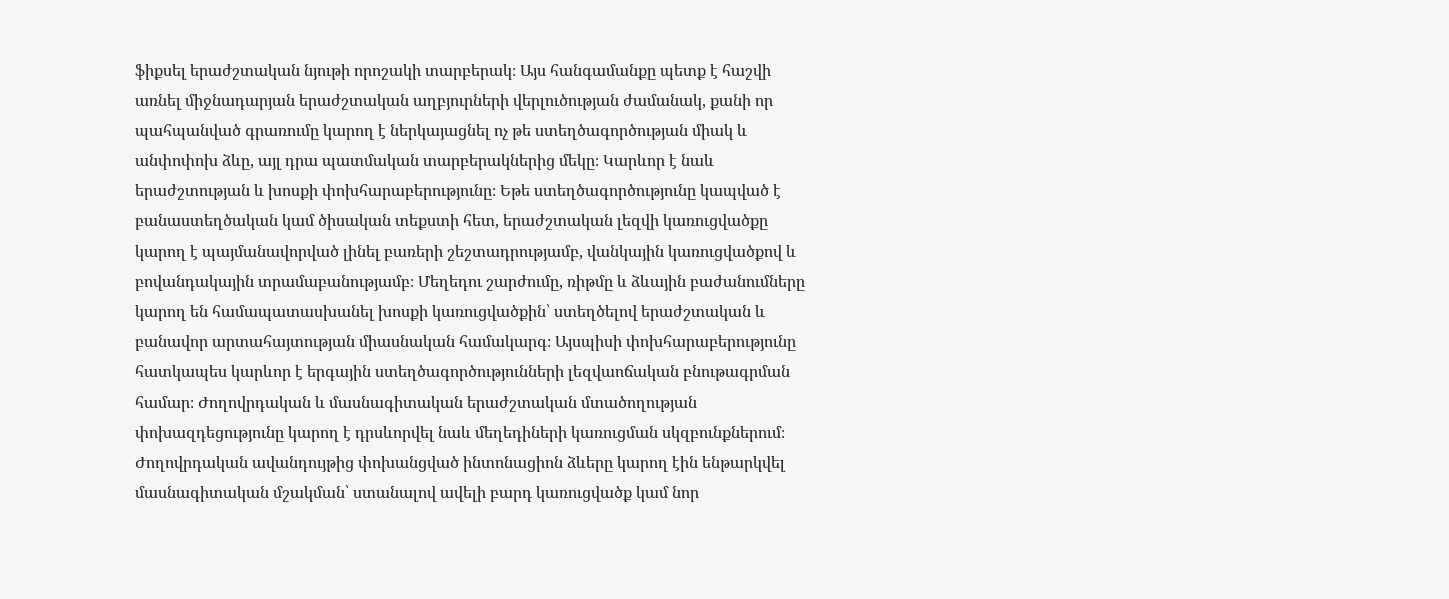ֆիքսել երաժշտական նյութի որոշակի տարբերակ։ Այս հանգամանքը պետք է հաշվի առնել միջնադարյան երաժշտական աղբյուրների վերլուծության ժամանակ, քանի որ պահպանված գրառումը կարող է ներկայացնել ոչ թե ստեղծագործության միակ և անփոփոխ ձևը, այլ դրա պատմական տարբերակներից մեկը։ Կարևոր է նաև երաժշտության և խոսքի փոխհարաբերությունը։ Եթե ստեղծագործությունը կապված է բանաստեղծական կամ ծիսական տեքստի հետ, երաժշտական լեզվի կառուցվածքը կարող է պայմանավորված լինել բառերի շեշտադրությամբ, վանկային կառուցվածքով և բովանդակային տրամաբանությամբ։ Մեղեդու շարժումը, ռիթմը և ձևային բաժանումները կարող են համապատասխանել խոսքի կառուցվածքին՝ ստեղծելով երաժշտական և բանավոր արտահայտության միասնական համակարգ։ Այսպիսի փոխհարաբերությունը հատկապես կարևոր է երգային ստեղծագործությունների լեզվաոճական բնութագրման համար։ Ժողովրդական և մասնագիտական երաժշտական մտածողության փոխազդեցությունը կարող է դրսևորվել նաև մեղեդիների կառուցման սկզբունքներում։ Ժողովրդական ավանդույթից փոխանցված ինտոնացիոն ձևերը կարող էին ենթարկվել մասնագիտական մշակման՝ ստանալով ավելի բարդ կառուցվածք կամ նոր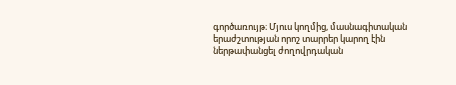գործառույթ։ Մյուս կողմից, մասնագիտական երաժշտության որոշ տարրեր կարող էին ներթափանցել ժողովրդական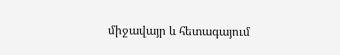միջավայր և հետագայում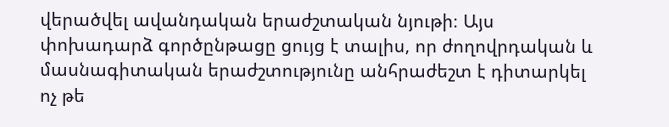վերածվել ավանդական երաժշտական նյութի։ Այս փոխադարձ գործընթացը ցույց է տալիս, որ ժողովրդական և մասնագիտական երաժշտությունը անհրաժեշտ է դիտարկել ոչ թե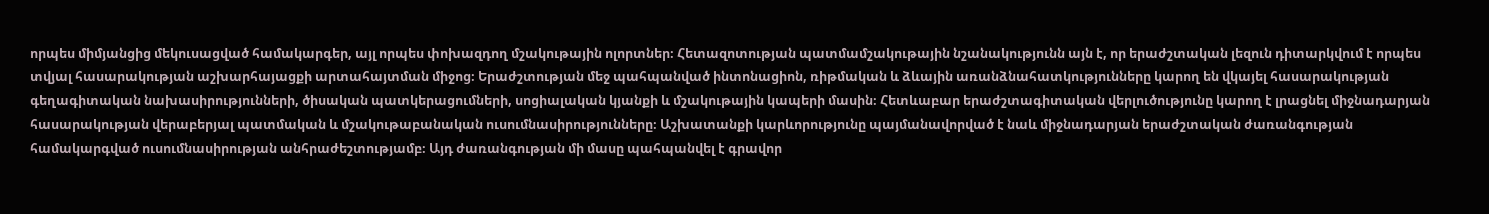որպես միմյանցից մեկուսացված համակարգեր, այլ որպես փոխազդող մշակութային ոլորտներ։ Հետազոտության պատմամշակութային նշանակությունն այն է, որ երաժշտական լեզուն դիտարկվում է որպես տվյալ հասարակության աշխարհայացքի արտահայտման միջոց։ Երաժշտության մեջ պահպանված ինտոնացիոն, ռիթմական և ձևային առանձնահատկությունները կարող են վկայել հասարակության գեղագիտական նախասիրությունների, ծիսական պատկերացումների, սոցիալական կյանքի և մշակութային կապերի մասին։ Հետևաբար երաժշտագիտական վերլուծությունը կարող է լրացնել միջնադարյան հասարակության վերաբերյալ պատմական և մշակութաբանական ուսումնասիրությունները։ Աշխատանքի կարևորությունը պայմանավորված է նաև միջնադարյան երաժշտական ժառանգության համակարգված ուսումնասիրության անհրաժեշտությամբ։ Այդ ժառանգության մի մասը պահպանվել է գրավոր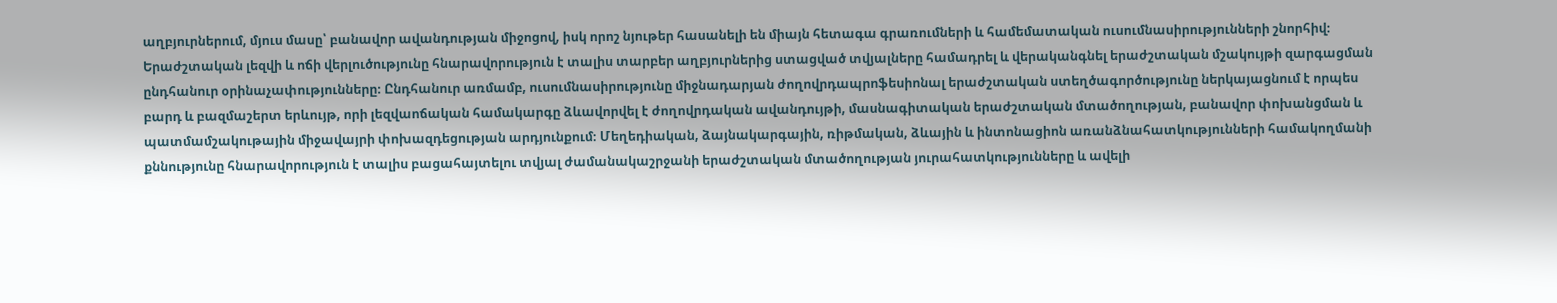աղբյուրներում, մյուս մասը՝ բանավոր ավանդության միջոցով, իսկ որոշ նյութեր հասանելի են միայն հետագա գրառումների և համեմատական ուսումնասիրությունների շնորհիվ։ Երաժշտական լեզվի և ոճի վերլուծությունը հնարավորություն է տալիս տարբեր աղբյուրներից ստացված տվյալները համադրել և վերականգնել երաժշտական մշակույթի զարգացման ընդհանուր օրինաչափությունները։ Ընդհանուր առմամբ, ուսումնասիրությունը միջնադարյան ժողովրդապրոֆեսիոնալ երաժշտական ստեղծագործությունը ներկայացնում է որպես բարդ և բազմաշերտ երևույթ, որի լեզվաոճական համակարգը ձևավորվել է ժողովրդական ավանդույթի, մասնագիտական երաժշտական մտածողության, բանավոր փոխանցման և պատմամշակութային միջավայրի փոխազդեցության արդյունքում։ Մեղեդիական, ձայնակարգային, ռիթմական, ձևային և ինտոնացիոն առանձնահատկությունների համակողմանի քննությունը հնարավորություն է տալիս բացահայտելու տվյալ ժամանակաշրջանի երաժշտական մտածողության յուրահատկությունները և ավելի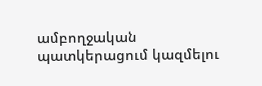ամբողջական պատկերացում կազմելու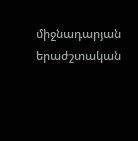միջնադարյան երաժշտական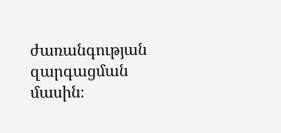ժառանգության զարգացման մասին։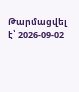Թարմացվել է՝ 2026-09-02